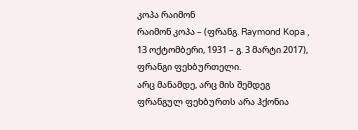კოპა რაიმონ
რაიმონ კოპა – (ფრანგ. Raymond Kopa , 13 ოქტომბერი, 1931 – გ. 3 მარტი 2017), ფრანგი ფეხბურთელი.
არც მანამდე, არც მის შემდეგ ფრანგულ ფეხბურთს არა ჰქონია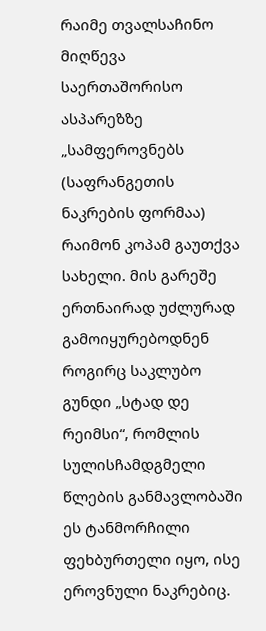რაიმე თვალსაჩინო მიღწევა საერთაშორისო ასპარეზზე „სამფეროვნებს (საფრანგეთის ნაკრების ფორმაა) რაიმონ კოპამ გაუთქვა სახელი. მის გარეშე ერთნაირად უძლურად გამოიყურებოდნენ როგირც საკლუბო გუნდი „სტად დე რეიმსი“, რომლის სულისჩამდგმელი წლების განმავლობაში ეს ტანმორჩილი ფეხბურთელი იყო, ისე ეროვნული ნაკრებიც.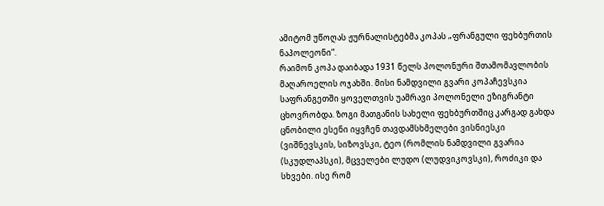ამიტომ უწოღას ჟურნალისტებმა კოპას „ფრანგული ფეხბურთის ნაპოლეონი“.
რაიმონ კოპა დაიბადა 1931 წელს პოლონური შთამომავლობის მაღაროელის ოჯახში. მისი ნამდვილი გვარი კოპაჩევსკია საფრანგეთში ყოველთვის უამრავი პოლონელი ეზიგრანტი ცხოვრობდა. ზოგი მათგანის სახელი ფეხბურთშიც კარგად გახდა ცნობილი ესენი იყვჩენ თავდამსხმელები ვისნიესკი (ვიშნევსკის, სიზოვსკი, ტეო (რომლის ნამდვილი გვარია (სკუდლაპსკი), მცველები ლუდო (ლუდვიკოვსკი), როძიკი და სხვები. ისე რომ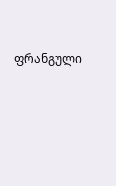ფრანგული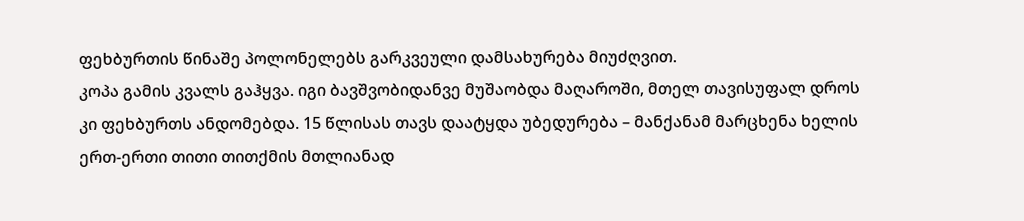ფეხბურთის წინაშე პოლონელებს გარკვეული დამსახურება მიუძღვით.
კოპა გამის კვალს გაჰყვა. იგი ბავშვობიდანვე მუშაობდა მაღაროში, მთელ თავისუფალ დროს კი ფეხბურთს ანდომებდა. 15 წლისას თავს დაატყდა უბედურება – მანქანამ მარცხენა ხელის ერთ-ერთი თითი თითქმის მთლიანად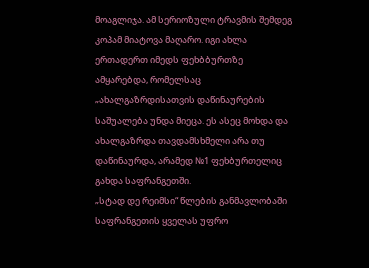მოაგლიჯა. ამ სერიოზული ტრავმის შემდეგ კოპამ მიატოვა მაღარო. იგი ახლა ერთადერთ იმედს ფეხბბურთზე ამყარებდა, რომელსაც „ახალგაზრდისათვის დაწინაურების საშუალება უნდა მიეცა. ეს ასეც მოხდა და ახალგაზრდა თავდამსხმელი არა თუ დაწინაურდა, არამედ №1 ფეხბურთელიც გახდა საფრანგეთში.
„სტად დე რეიმსი“ წლების განმავლობაში საფრანგეთის ყველას უფრო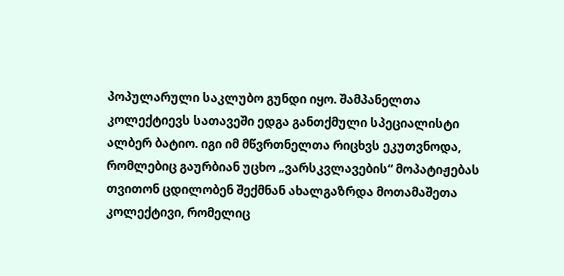პოპულარული საკლუბო გუნდი იყო. შამპანელთა კოლექტიევს სათავეში ედგა განთქმული სპეციალისტი ალბერ ბატიო. იგი იმ მწვრთნელთა რიცხვს ეკუთვნოდა, რომლებიც გაურბიან უცხო „ვარსკვლავების“ მოპატიჟებას თვითონ ცდილობენ შექმნან ახალგაზრდა მოთამაშეთა კოლექტივი, რომელიც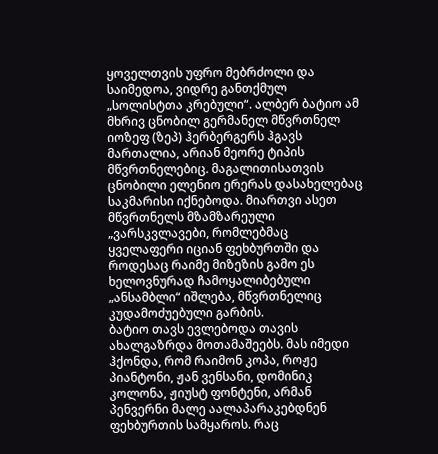ყოველთვის უფრო მებრძოლი და საიმედოა, ვიდრე განთქმულ „სოლისტთა კრებული“. ალბერ ბატიო ამ მხრივ ცნობილ გერმანელ მწვრთნელ იოზეფ (ზეპ) ჰერბერგერს ჰგავს მართალია, არიან მეორე ტიპის მწვრთნელებიც. მაგალითისათვის ცნობილი ელენიო ერერას დასახელებაც საკმარისი იქნებოდა. მიართვი ასეთ მწვრთნელს მზამზარეული „ვარსკვლავები, რომლებმაც ყველაფერი იციან ფეხბურთში და როდესაც რაიმე მიზეზის გამო ეს ხელოვნურად ჩამოყალიბებული „ანსამბლი“ იშლება, მწვრთნელიც კუდამოძუებული გარბის.
ბატიო თავს ევლებოდა თავის ახალგაზრდა მოთამაშეებს. მას იმედი ჰქონდა, რომ რაიმონ კოპა, როჟე პიანტონი, ჟან ვენსანი, დომინიკ კოლონა, ჟიუსტ ფონტენი, არმან პენვერნი მალე აალაპარაკებდნენ ფეხბურთის სამყაროს. რაც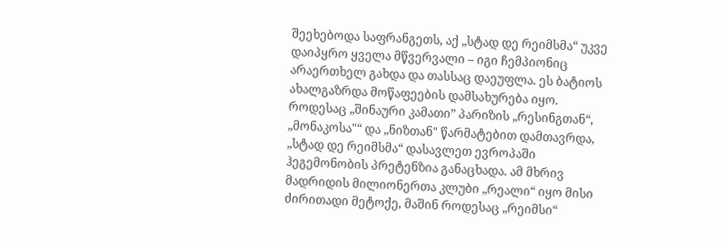შეეხებოდა საფრანგეთს, აქ „სტად დე რეიმსმა“ უკვე დაიპყრო ყველა მწვერვალი – იგი ჩემპიონიც არაერთხელ გახდა და თასსაც დაეუფლა. ეს ბატიოს ახალგაზრდა მოწაფეების დამსახურება იყო.
როდესაც „შინაური კამათი” პარიზის „რესინგთან“, „მონაკოსა"“ და „ნიზთან" წარმატებით დამთავრდა, „სტად დე რეიმსმა“ დასავლეთ ევროპაში ჰეგემონობის პრეტენზია განაცხადა. ამ მხრივ მადრიდის მილიონერთა კლუბი „რეალი“ იყო მისი ძირითადი მეტოქე, მაშინ როდესაც „რეიმსი“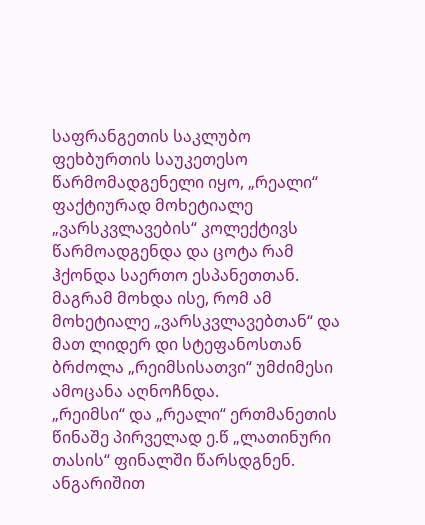საფრანგეთის საკლუბო ფეხბურთის საუკეთესო წარმომადგენელი იყო, „რეალი“ ფაქტიურად მოხეტიალე „ვარსკვლავების“ კოლექტივს წარმოადგენდა და ცოტა რამ ჰქონდა საერთო ესპანეთთან. მაგრამ მოხდა ისე, რომ ამ მოხეტიალე „ვარსკვლავებთან“ და მათ ლიდერ დი სტეფანოსთან ბრძოლა „რეიმსისათვი“ უმძიმესი ამოცანა აღნოჩნდა.
„რეიმსი“ და „რეალი“ ერთმანეთის წინაშე პირველად ე.წ „ლათინური თასის“ ფინალში წარსდგნენ. ანგარიშით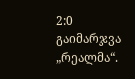2:0 გაიმარჯვა „რეალმა“.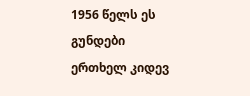1956 წელს ეს გუნდები ერთხელ კიდევ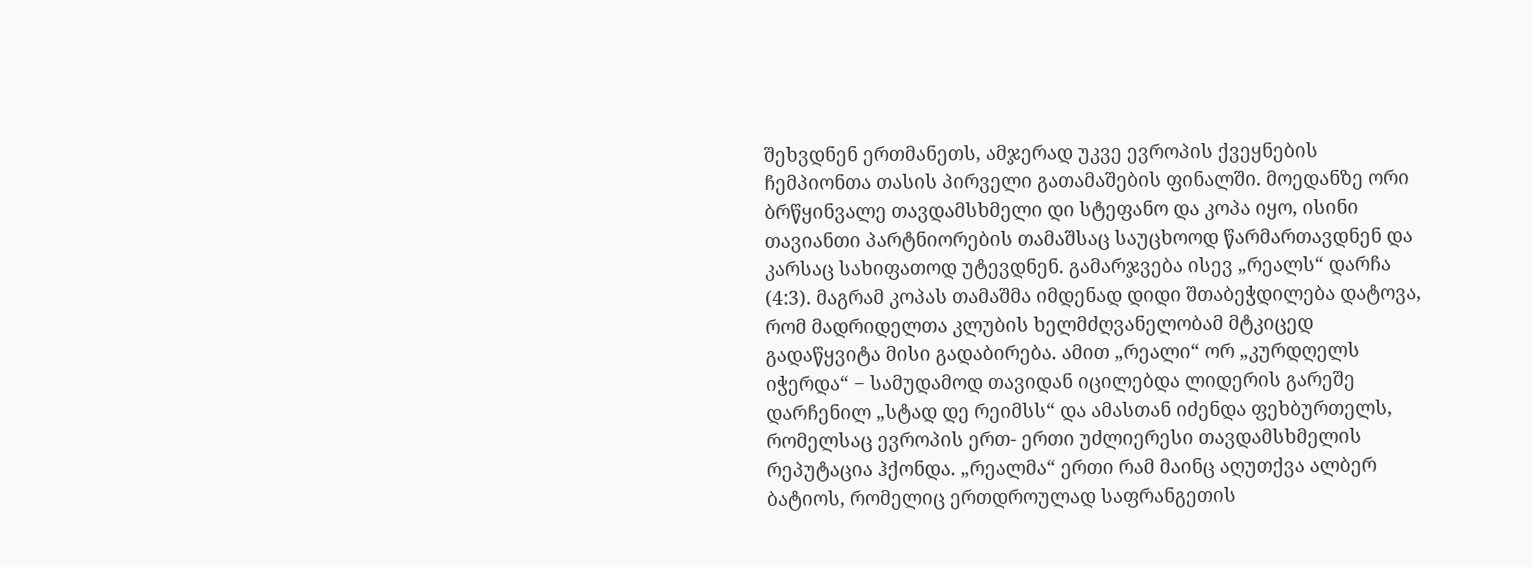შეხვდნენ ერთმანეთს, ამჯერად უკვე ევროპის ქვეყნების ჩემპიონთა თასის პირველი გათამაშების ფინალში. მოედანზე ორი ბრწყინვალე თავდამსხმელი დი სტეფანო და კოპა იყო, ისინი თავიანთი პარტნიორების თამაშსაც საუცხოოდ წარმართავდნენ და კარსაც სახიფათოდ უტევდნენ. გამარჯვება ისევ „რეალს“ დარჩა (4:3). მაგრამ კოპას თამაშმა იმდენად დიდი შთაბეჭდილება დატოვა, რომ მადრიდელთა კლუბის ხელმძღვანელობამ მტკიცედ გადაწყვიტა მისი გადაბირება. ამით „რეალი“ ორ „კურდღელს იჭერდა“ − სამუდამოდ თავიდან იცილებდა ლიდერის გარეშე დარჩენილ „სტად დე რეიმსს“ და ამასთან იძენდა ფეხბურთელს, რომელსაც ევროპის ერთ- ერთი უძლიერესი თავდამსხმელის რეპუტაცია ჰქონდა. „რეალმა“ ერთი რამ მაინც აღუთქვა ალბერ ბატიოს, რომელიც ერთდროულად საფრანგეთის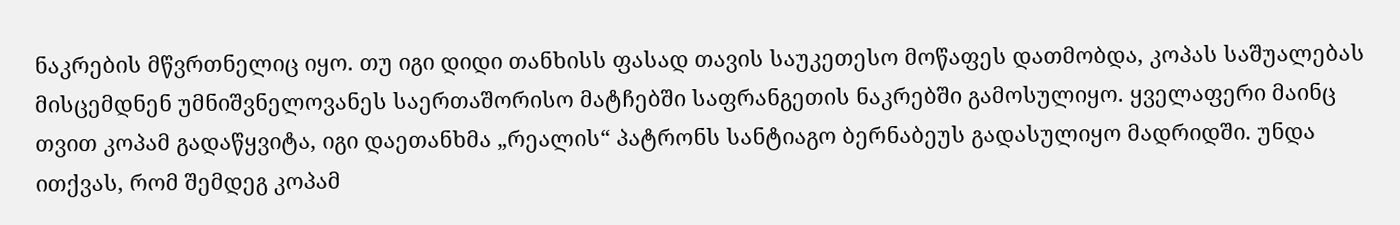ნაკრების მწვრთნელიც იყო. თუ იგი დიდი თანხისს ფასად თავის საუკეთესო მოწაფეს დათმობდა, კოპას საშუალებას მისცემდნენ უმნიშვნელოვანეს საერთაშორისო მატჩებში საფრანგეთის ნაკრებში გამოსულიყო. ყველაფერი მაინც თვით კოპამ გადაწყვიტა, იგი დაეთანხმა „რეალის“ პატრონს სანტიაგო ბერნაბეუს გადასულიყო მადრიდში. უნდა ითქვას, რომ შემდეგ კოპამ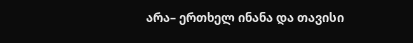არა– ერთხელ ინანა და თავისი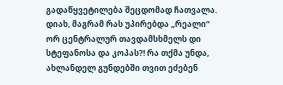გადაწყვეტილება შეცდომად ჩათვალა.
დიახ, მაგრამ რას უპირებდა „რეალი“ ორ ცენტრალურ თავდამსხმელს დი სტეფანოსა და კოპას?! რა თქმა უნდა, ახლანდელ გუნდებში თვით ეძებენ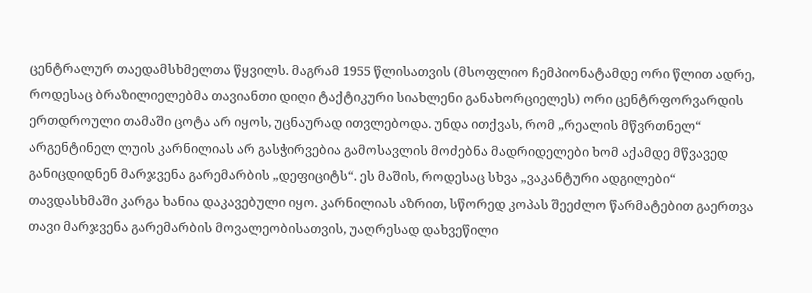ცენტრალურ თაედამსხმელთა წყვილს. მაგრამ 1955 წლისათვის (მსოფლიო ჩემპიონატამდე ორი წლით ადრე, როდესაც ბრაზილიელებმა თავიანთი დიღი ტაქტიკური სიახლენი განახორციელეს) ორი ცენტრფორვარდის ერთდროული თამაში ცოტა არ იყოს, უცნაურად ითვლებოდა. უნდა ითქვას, რომ „რეალის მწვრთნელ“ არგენტინელ ლუის კარნილიას არ გასჭირვებია გამოსავლის მოძებნა მადრიდელები ხომ აქამდე მწვავედ განიცდიდნენ მარჯვენა გარემარბის „დეფიციტს“. ეს მაშის, როდესაც სხვა „ვაკანტური ადგილები“ თავდასხმაში კარგა ხანია დაკავებული იყო. კარნილიას აზრით, სწორედ კოპას შეეძლო წარმატებით გაერთვა თავი მარჯვენა გარემარბის მოვალეობისათვის, უაღრესად დახვეწილი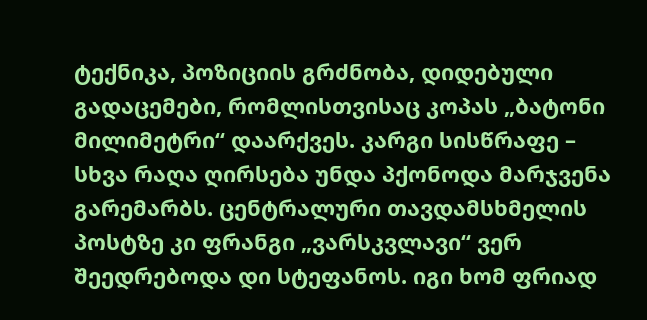ტექნიკა, პოზიციის გრძნობა, დიდებული გადაცემები, რომლისთვისაც კოპას „ბატონი მილიმეტრი“ დაარქვეს. კარგი სისწრაფე – სხვა რაღა ღირსება უნდა პქონოდა მარჯვენა გარემარბს. ცენტრალური თავდამსხმელის პოსტზე კი ფრანგი „ვარსკვლავი“ ვერ შეედრებოდა დი სტეფანოს. იგი ხომ ფრიად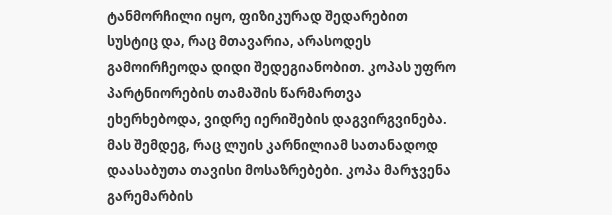ტანმორჩილი იყო, ფიზიკურად შედარებით სუსტიც და, რაც მთავარია, არასოდეს გამოირჩეოდა დიდი შედეგიანობით. კოპას უფრო პარტნიორების თამაშის წარმართვა ეხერხებოდა, ვიდრე იერიშების დაგვირგვინება. მას შემდეგ, რაც ლუის კარნილიამ სათანადოდ დაასაბუთა თავისი მოსაზრებები. კოპა მარჯვენა გარემარბის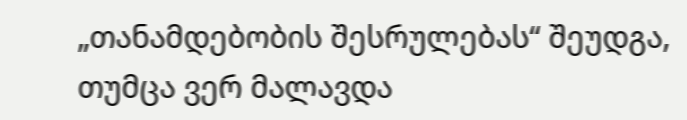„თანამდებობის შესრულებას“ შეუდგა, თუმცა ვერ მალავდა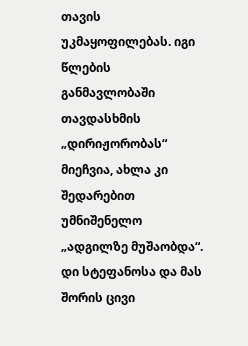თავის უკმაყოფილებას. იგი წლების განმავლობაში თავდასხმის „დირიჟორობას“ მიეჩვია, ახლა კი შედარებით უმნიშენელო „ადგილზე მუშაობდა“. დი სტეფანოსა და მას შორის ცივი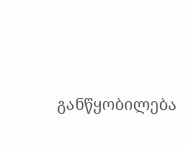განწყობილება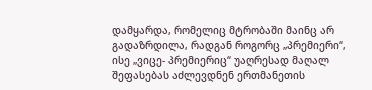დამყარდა, რომელიც მტრობაში მაინც არ გადაზრდილა, რადგან როგორც „პრემიერი“, ისე „ვიცე- პრემიერიც“ უაღრესად მაღალ შეფასებას აძლევდნენ ერთმანეთის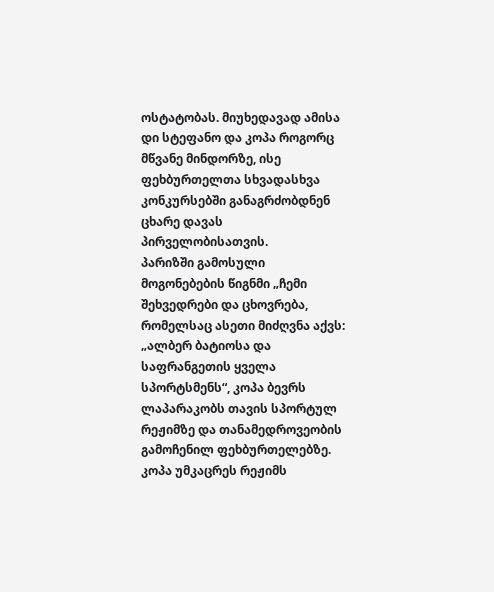ოსტატობას. მიუხედავად ამისა დი სტეფანო და კოპა როგორც მწვანე მინდორზე, ისე ფეხბურთელთა სხვადასხვა კონკურსებში განაგრძობდნენ ცხარე დავას პირველობისათვის.
პარიზში გამოსული მოგონებების წიგნმი „ჩემი შეხვედრები და ცხოვრება, რომელსაც ასეთი მიძღვნა აქვს: „ალბერ ბატიოსა და საფრანგეთის ყველა სპორტსმენს“, კოპა ბევრს ლაპარაკობს თავის სპორტულ რეჟიმზე და თანამედროვეობის გამოჩენილ ფეხბურთელებზე. კოპა უმკაცრეს რეჟიმს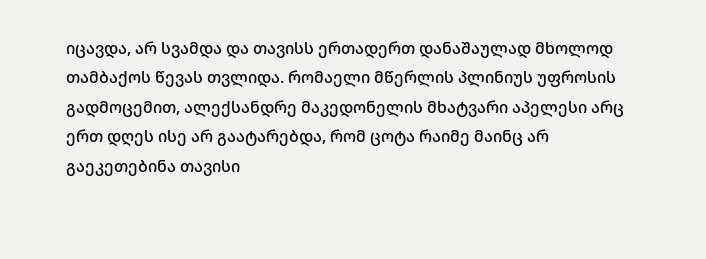იცავდა, არ სვამდა და თავისს ერთადერთ დანაშაულად მხოლოდ თამბაქოს წევას თვლიდა. რომაელი მწერლის პლინიუს უფროსის გადმოცემით, ალექსანდრე მაკედონელის მხატვარი აპელესი არც ერთ დღეს ისე არ გაატარებდა, რომ ცოტა რაიმე მაინც არ გაეკეთებინა თავისი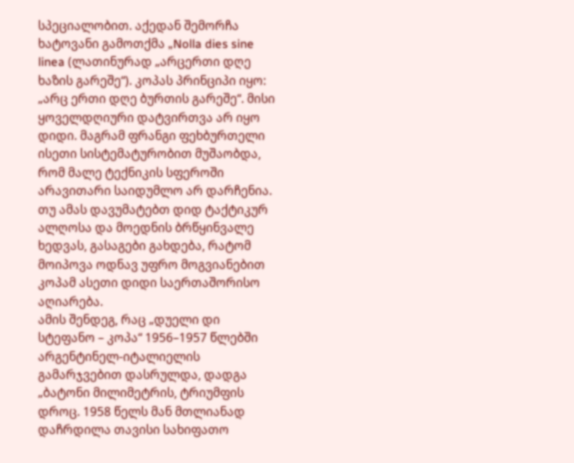სპეციალობით. აქედან შემორჩა ხატოვანი გამოთქმა „Nolla dies sine linea (ლათინურად „არცერთი დღე ხაზის გარეშე“). კოპას პრინციპი იყო: „არც ერთი დღე ბურთის გარეშე“. მისი ყოველდღიური დატვირთვა არ იყო დიდი. მაგრამ ფრანგი ფეხბურთელი ისეთი სისტემატურობით მუშაობდა, რომ მალე ტექნიკის სფეროში არავითარი საიდუმლო არ დარჩენია. თუ ამას დავუმატებთ დიდ ტაქტიკურ ალღოსა და მოედნის ბრწყინვალე ხედვას, გასაგები გახდება, რატომ მოიპოვა ოდნავ უფრო მოგვიანებით კოპამ ასეთი დიდი საერთაშორისო აღიარება.
ამის შენდეგ, რაც „დუელი დი სტეფანო – კოპა“ 1956–1957 წლებში არგენტინელ-იტალიელის გამარჯვებით დასრულდა, დადგა „ბატონი მილიმეტრის, ტრიუმფის დროც. 1958 წელს მან მთლიანად დაჩრდილა თავისი სახიფათო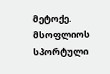მეტოქე. მსოფლიოს სპორტული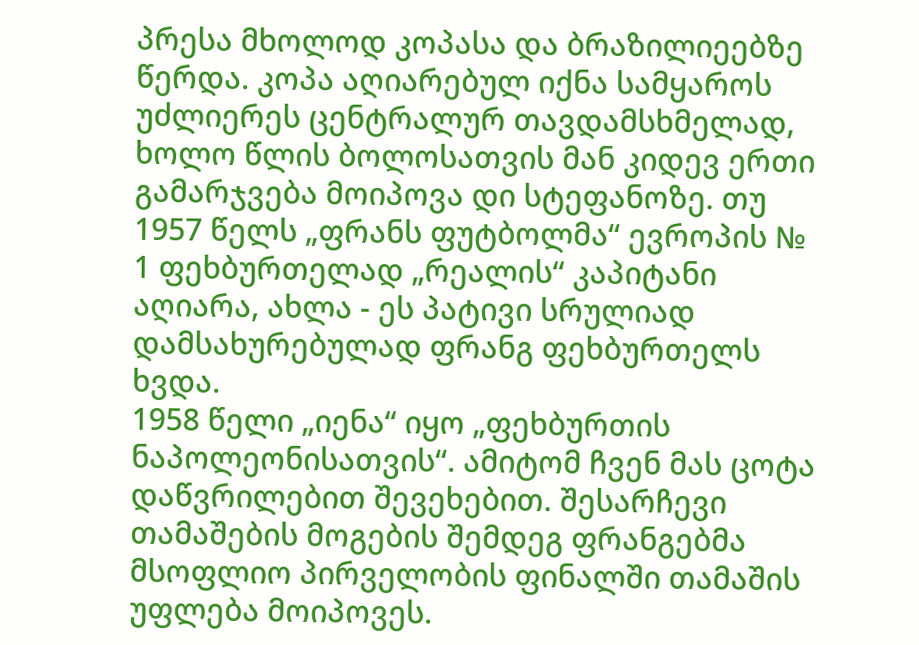პრესა მხოლოდ კოპასა და ბრაზილიეებზე წერდა. კოპა აღიარებულ იქნა სამყაროს უძლიერეს ცენტრალურ თავდამსხმელად, ხოლო წლის ბოლოსათვის მან კიდევ ერთი გამარჯვება მოიპოვა დი სტეფანოზე. თუ 1957 წელს „ფრანს ფუტბოლმა“ ევროპის № 1 ფეხბურთელად „რეალის“ კაპიტანი აღიარა, ახლა - ეს პატივი სრულიად დამსახურებულად ფრანგ ფეხბურთელს ხვდა.
1958 წელი „იენა“ იყო „ფეხბურთის ნაპოლეონისათვის“. ამიტომ ჩვენ მას ცოტა დაწვრილებით შევეხებით. შესარჩევი თამაშების მოგების შემდეგ ფრანგებმა მსოფლიო პირველობის ფინალში თამაშის უფლება მოიპოვეს.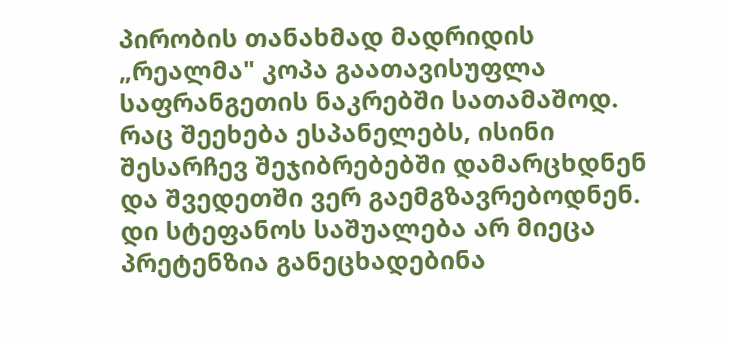პირობის თანახმად მადრიდის „რეალმა" კოპა გაათავისუფლა საფრანგეთის ნაკრებში სათამაშოდ. რაც შეეხება ესპანელებს, ისინი შესარჩევ შეჯიბრებებში დამარცხდნენ და შვედეთში ვერ გაემგზავრებოდნენ. დი სტეფანოს საშუალება არ მიეცა პრეტენზია განეცხადებინა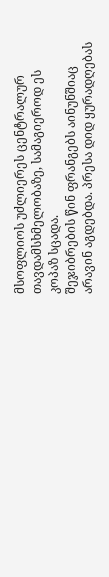მსოფლიოს უძლიერეს ცენტრალურ თავდამსხმელობაზე, სამაგიეროდ ეს კოპაზ სცადა.
შეჯიბრების წინ ფრანგებს აინუნშიაც არავინ აგდებდა. პრესა დიდ ყურადღებას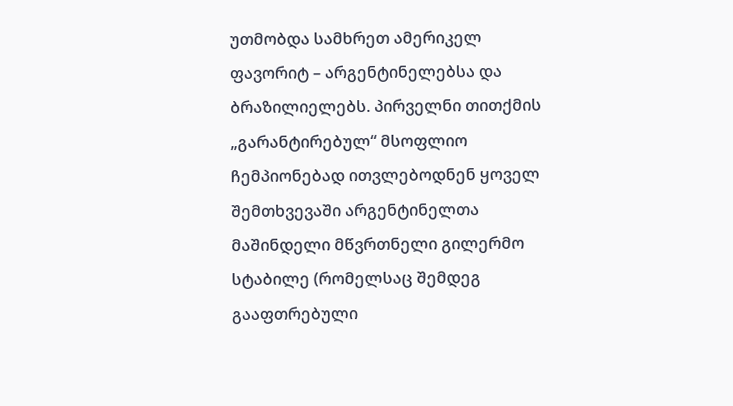უთმობდა სამხრეთ ამერიკელ ფავორიტ – არგენტინელებსა და ბრაზილიელებს. პირველნი თითქმის „გარანტირებულ“ მსოფლიო ჩემპიონებად ითვლებოდნენ ყოველ შემთხვევაში არგენტინელთა მაშინდელი მწვრთნელი გილერმო სტაბილე (რომელსაც შემდეგ გააფთრებული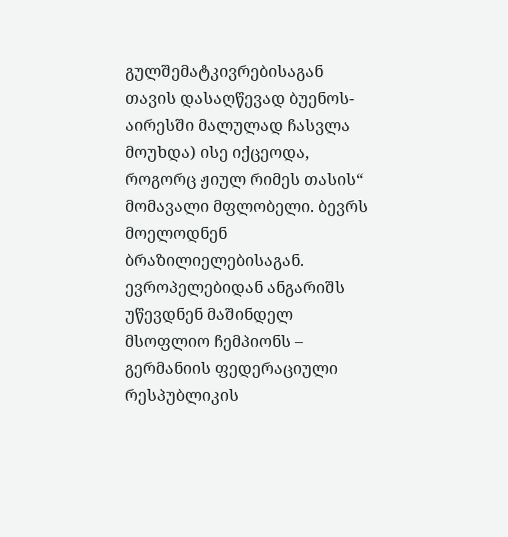გულშემატკივრებისაგან თავის დასაღწევად ბუენოს-აირესში მალულად ჩასვლა მოუხდა) ისე იქცეოდა, როგორც ჟიულ რიმეს თასის“ მომავალი მფლობელი. ბევრს მოელოდნენ ბრაზილიელებისაგან. ევროპელებიდან ანგარიშს უწევდნენ მაშინდელ მსოფლიო ჩემპიონს – გერმანიის ფედერაციული რესპუბლიკის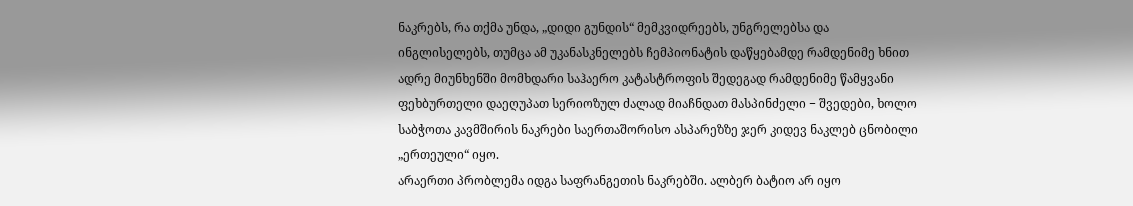ნაკრებს, რა თქმა უნდა, „დიდი გუნდის“ მემკვიდრეებს, უნგრელებსა და ინგლისელებს, თუმცა ამ უკანასკნელებს ჩემპიონატის დაწყებამდე რამდენიმე ხნით ადრე მიუნხენში მომხდარი საჰაერო კატასტროფის შედეგად რამდენიმე წამყვანი ფეხბურთელი დაეღუპათ სერიოზულ ძალად მიაჩნდათ მასპინძელი − შვედები, ხოლო საბჭოთა კავმშირის ნაკრები საერთაშორისო ასპარეზზე ჯერ კიდევ ნაკლებ ცნობილი „ერთეული“ იყო.
არაერთი პრობლემა იდგა საფრანგეთის ნაკრებში. ალბერ ბატიო არ იყო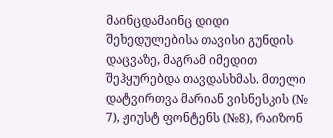მაინცდამაინც დიდი შეხედულებისა თავისი გუნდის დაცვაზე, მაგრამ იმედით შეჰყურებდა თავდასხმას. მთელი დატვირთვა მარიან ვისნესკის (№ 7), ჟიუსტ ფონტენს (№8), რაიზონ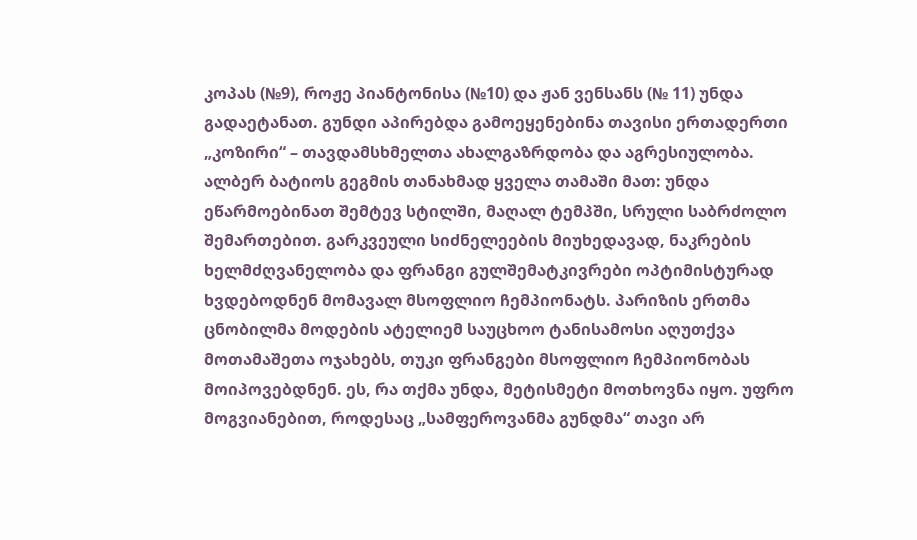კოპას (№9), როჟე პიანტონისა (№10) და ჟან ვენსანს (№ 11) უნდა გადაეტანათ. გუნდი აპირებდა გამოეყენებინა თავისი ერთადერთი „კოზირი“ – თავდამსხმელთა ახალგაზრდობა და აგრესიულობა. ალბერ ბატიოს გეგმის თანახმად ყველა თამაში მათ: უნდა ეწარმოებინათ შემტევ სტილში, მაღალ ტემპში, სრული საბრძოლო შემართებით. გარკვეული სიძნელეების მიუხედავად, ნაკრების ხელმძღვანელობა და ფრანგი გულშემატკივრები ოპტიმისტურად ხვდებოდნენ მომავალ მსოფლიო ჩემპიონატს. პარიზის ერთმა ცნობილმა მოდების ატელიემ საუცხოო ტანისამოსი აღუთქვა მოთამაშეთა ოჯახებს, თუკი ფრანგები მსოფლიო ჩემპიონობას მოიპოვებდნენ. ეს, რა თქმა უნდა, მეტისმეტი მოთხოვნა იყო. უფრო მოგვიანებით, როდესაც „სამფეროვანმა გუნდმა“ თავი არ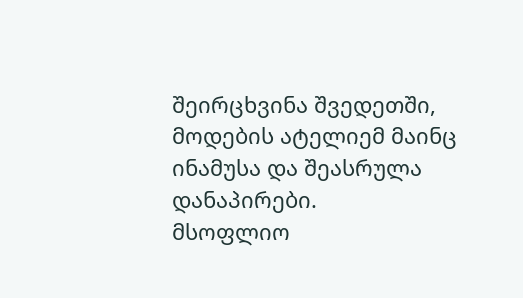შეირცხვინა შვედეთში, მოდების ატელიემ მაინც ინამუსა და შეასრულა დანაპირები.
მსოფლიო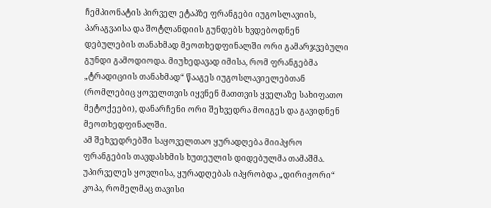ჩემპიონატის პირველ ეტაპზე ფრანგები იუგოსლავიის, პარაგვაისა და შოტლანდიის გუნდებს ხვდებოდნენ დებულების თანახმად მეოთხედფინალში ორი გამარჯვებული გუნდი გამოდიოდა. მიუხედავად იმისა, რომ ფრანგებმა „ტრადიციის თანახმად“ წააგეს იუგოსლავიელებთან (რომლებიც ყოველთვის იყვნენ მათთვის ყველაზე სახიფათო მეტოქეები), დანარჩენი ორი შეხვედრა მოიგეს და გავიდნენ მეოთხედფინალში.
ამ შეხვედრებში საყოველთაო ყურადღება მიიპყრო ფრანგების თავდასხმის ხუთეულის დიდებულმა თამაშმა. უპირველეს ყოვლისა, ყურადღებას იპყრობდა „დირიჟორი“ კოპა, რომელმაც თავისი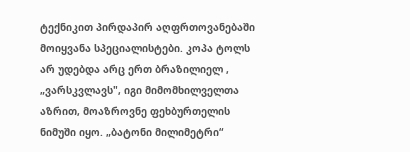ტექნიკით პირდაპირ აღფრთოვანებაში მოიყვანა სპეციალისტები. კოპა ტოლს არ უდებდა არც ერთ ბრაზილიელ , „ვარსკვლავს", იგი მიმომხილველთა აზრით, მოაზროვნე ფეხბურთელის ნიმუში იყო. „ბატონი მილიმეტრი“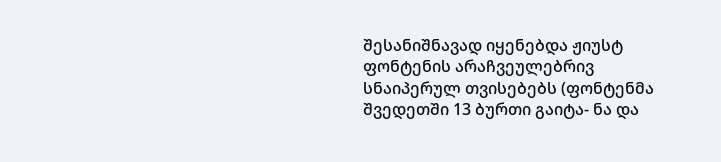შესანიშნავად იყენებდა ჟიუსტ ფონტენის არაჩვეულებრივ სნაიპერულ თვისებებს (ფონტენმა შვედეთში 13 ბურთი გაიტა- ნა და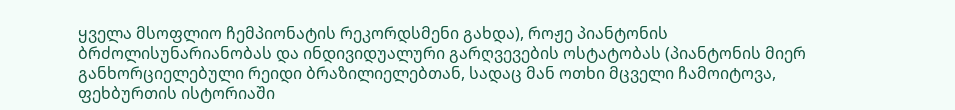ყველა მსოფლიო ჩემპიონატის რეკორდსმენი გახდა), როჟე პიანტონის ბრძოლისუნარიანობას და ინდივიდუალური გარღვევების ოსტატობას (პიანტონის მიერ განხორციელებული რეიდი ბრაზილიელებთან, სადაც მან ოთხი მცველი ჩამოიტოვა, ფეხბურთის ისტორიაში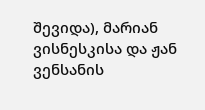შევიდა), მარიან ვისნესკისა და ჟან ვენსანის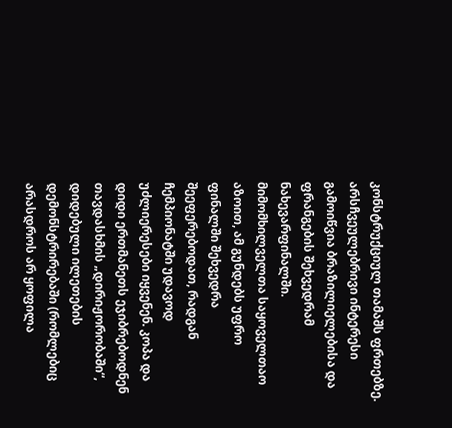კონსტრუქციულ თამაშს ფრთებზე.
არსჩვეულებრივი ინტერესი გამოიწვია ბრაზილიელებისა და ფრანგების შეხვედრამ ნახევარფინალში. მიმომხილველთა საყოველთაო აზოით, ამ გუნდებს უფრო ფინალში შეხვედრა შეეფერებოდათ, რადგან ჩემპიონატში უდავოდ უძლიერესები იყვენენ. კოპა და დიდი ერთმანეთს ეჯიბრებოდნენ თავდასხმის „დირიჟორობაში“, დიდებული ილეთების დემონსტრირებაში (რომლებიც არასდროს არ ყოფილა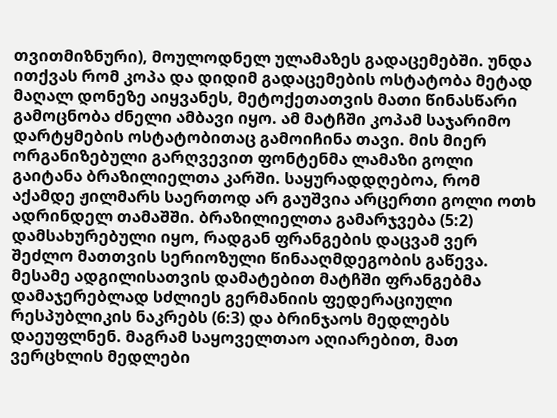თვითმიზნური), მოულოდნელ ულამაზეს გადაცემებში. უნდა ითქვას რომ კოპა და დიდიმ გადაცემების ოსტატობა მეტად მაღალ დონეზე აიყვანეს, მეტოქეთათვის მათი წინასწარი გამოცნობა ძნელი ამბავი იყო. ამ მატჩში კოპამ საჯარიმო დარტყმების ოსტატობითაც გამოიჩინა თავი. მის მიერ ორგანიზებული გარღვევით ფონტენმა ლამაზი გოლი გაიტანა ბრაზილიელთა კარში. საყურადდღებოა, რომ აქამდე ჟილმარს საერთოდ არ გაუშვია არცერთი გოლი ოთხ ადრინდელ თამაშში. ბრაზილიელთა გამარჯვება (5:2) დამსახურებული იყო, რადგან ფრანგების დაცვამ ვერ შეძლო მათთვის სერიოზული წინააღმდეგობის გაწევა.
მესამე ადგილისათვის დამატებით მატჩში ფრანგებმა დამაჯერებლად სძლიეს გერმანიის ფედერაციული რესპუბლიკის ნაკრებს (6:3) და ბრინჯაოს მედლებს დაეუფლნენ. მაგრამ საყოველთაო აღიარებით, მათ ვერცხლის მედლები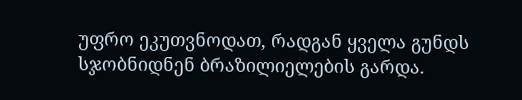უფრო ეკუთვნოდათ, რადგან ყველა გუნდს სჯობნიდნენ ბრაზილიელების გარდა.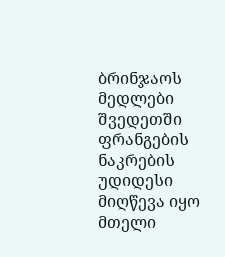ბრინჯაოს მედლები შვედეთში ფრანგების ნაკრების უდიდესი მიღწევა იყო მთელი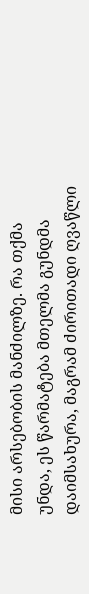მისი არსებობის მანძილზე. რა თქმა უნდა, ეს წარმატება მთელმა გუნდმა დაიმსახურა, მაგრამ ძირითადი ღვაწლი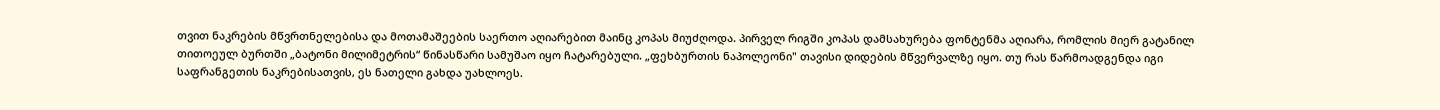თვით ნაკრების მწვრთნელებისა და მოთამაშეების საერთო აღიარებით მაინც კოპას მიუძღოდა. პირველ რიგში კოპას დამსახურება ფონტენმა აღიარა, რომლის მიერ გატანილ თითოეულ ბურთში „ბატონი მილიმეტრის“ წინასწარი სამუშაო იყო ჩატარებული. „ფეხბურთის ნაპოლეონი" თავისი დიდების მწვერვალზე იყო. თუ რას წარმოადგენდა იგი საფრანგეთის ნაკრებისათვის, ეს ნათელი გახდა უახლოეს.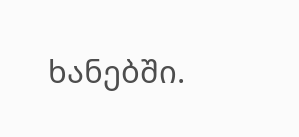ხანებში.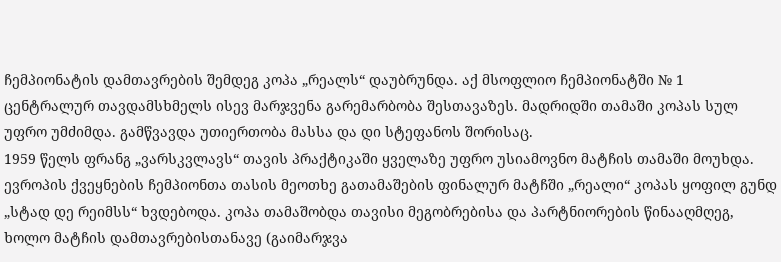ჩემპიონატის დამთავრების შემდეგ კოპა „რეალს“ დაუბრუნდა. აქ მსოფლიო ჩემპიონატში № 1 ცენტრალურ თავდამსხმელს ისევ მარჯვენა გარემარბობა შესთავაზეს. მადრიდში თამაში კოპას სულ უფრო უმძიმდა. გამწვავდა უთიერთობა მასსა და დი სტეფანოს შორისაც.
1959 წელს ფრანგ „ვარსკვლავს“ თავის პრაქტიკაში ყველაზე უფრო უსიამოვნო მატჩის თამაში მოუხდა. ევროპის ქვეყნების ჩემპიონთა თასის მეოთხე გათამაშების ფინალურ მატჩში „რეალი“ კოპას ყოფილ გუნდ „სტად დე რეიმსს“ ხვდებოდა. კოპა თამაშობდა თავისი მეგობრებისა და პარტნიორების წინააღმღეგ, ხოლო მატჩის დამთავრებისთანავე (გაიმარჯვა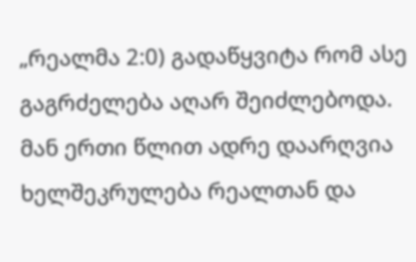„რეალმა 2:0) გადაწყვიტა რომ ასე გაგრძელება აღარ შეიძლებოდა. მან ერთი წლით ადრე დაარღვია ხელშეკრულება რეალთან და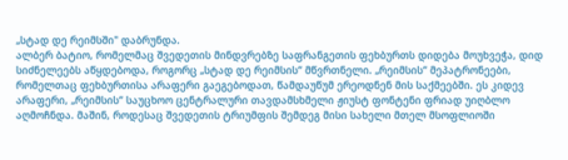„სტად დე რეიმსში" დაბრუნდა.
ალბერ ბატიო, რომელმაც შვედეთის მინდვრებზე საფრანგეთის ფეხბურთს დიდება მოუხვეჭა, დიდ სიძნელეებს აწყდებოდა, როგორც „სტად დე რეიმსის“ მწვრთნელი. „რეიმსის“ მეპატრონეები, რომელთაც ფეხბურთისა არაფერი გაეგებოდათ, წამდაუწუმ ერეოდნენ მის საქმეებში. ეს კიდევ არაფერი, „რეიმსის“ საუცხოო ცენტრალური თავდამსხმელი ჟიუსტ ფონტენი ფრიად უიღბლო აღმოჩნდა. მაშინ, როდესაც შვედეთის ტრიუმფის შემდეგ მისი სახელი მთელ მსოფლიოში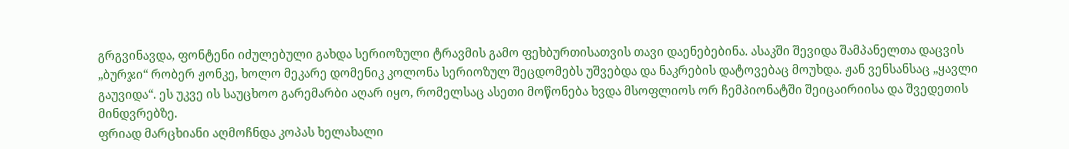გრგვინავდა, ფონტენი იძულებული გახდა სერიოზული ტრავმის გამო ფეხბურთისათვის თავი დაენებებინა. ასაკში შევიდა შამპანელთა დაცვის „ბურჯი“ რობერ ჟონკე, ხოლო მეკარე დომენიკ კოლონა სერიოზულ შეცდომებს უშვებდა და ნაკრების დატოვებაც მოუხდა. ჟან ვენსანსაც „ყავლი გაუვიდა“. ეს უკვე ის საუცხოო გარემარბი აღარ იყო, რომელსაც ასეთი მოწონება ხვდა მსოფლიოს ორ ჩემპიონატში შეიცაირიისა და შვედეთის მინდვრებზე.
ფრიად მარცხიანი აღმოჩნდა კოპას ხელახალი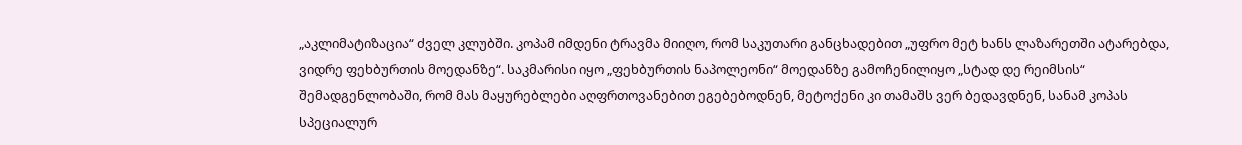„აკლიმატიზაცია“ ძველ კლუბში. კოპამ იმდენი ტრავმა მიიღო, რომ საკუთარი განცხადებით „უფრო მეტ ხანს ლაზარეთში ატარებდა, ვიდრე ფეხბურთის მოედანზე“. საკმარისი იყო „ფეხბურთის ნაპოლეონი“ მოედანზე გამოჩენილიყო „სტად დე რეიმსის“ შემადგენლობაში, რომ მას მაყურებლები აღფრთოვანებით ეგებებოდნენ, მეტოქენი კი თამაშს ვერ ბედავდნენ, სანამ კოპას სპეციალურ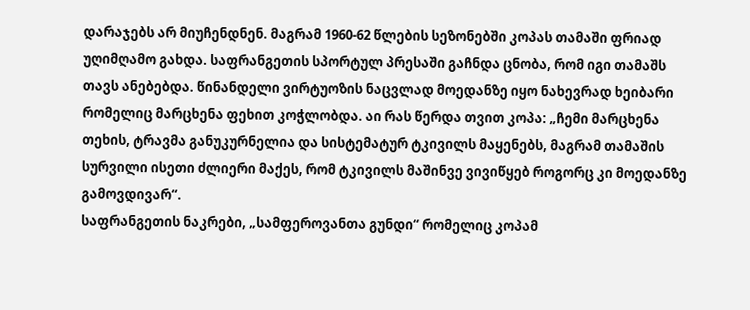დარაჯებს არ მიუჩენდნენ. მაგრამ 1960-62 წლების სეზონებში კოპას თამაში ფრიად უღიმღამო გახდა. საფრანგეთის სპორტულ პრესაში გაჩნდა ცნობა, რომ იგი თამაშს თავს ანებებდა. წინანდელი ვირტუოზის ნაცვლად მოედანზე იყო ნახევრად ხეიბარი რომელიც მარცხენა ფეხით კოჭლობდა. აი რას წერდა თვით კოპა: „ჩემი მარცხენა თეხის, ტრავმა განუკურნელია და სისტემატურ ტკივილს მაყენებს, მაგრამ თამაშის სურვილი ისეთი ძლიერი მაქეს, რომ ტკივილს მაშინვე ვივიწყებ როგორც კი მოედანზე გამოვდივარ“.
საფრანგეთის ნაკრები, „სამფეროვანთა გუნდი“ რომელიც კოპამ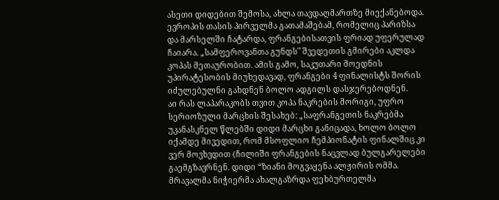ასეთი დიდებით შემოსა, ახლა თავდაღმართზე მიექანებოდა. ევროპის თასის პირველმა გათამაშებამ, რომელიც პარიზსა და მარსელში ჩატარდა, ფრანგებისათვის ფრიად უფერულად ჩაიარა. „სამფეროვანთა გუნდს" შვედეთის გმირები აკლდა კოპას მეთაურობით. ამის გამო, საკუთარი მოედნის უპირატესობის მიუხედავად, ფრანგები 4 ფინალისტს შორის იძულებულნი გახდნენ ბოლო ადგილს დასჯერებოდნენ.
აი რას ლაპარაკობს თვით კოპა ნაკრების მორიგი, უფრო სერიოზული მარცხის შესახებ: „საფრანგეთის ნაკრებმა უკანასკნელ წლებში დიდი მარცხი განიცადა, ხოლო ბოლო იქამდე მივედით, რომ მსოფლიო ჩემპიონატის ფინალშიც კი ვერ მოვხვდით (ჩილიში ფრანგების ნაცვლად ბულგარელები გაემგზავრნენ. დიდი “ზიანი მოგვაყენა ალჟირის ომმა. მრავალმა ნიჭიერმა ახალგაზრდა ფეხბურთელმა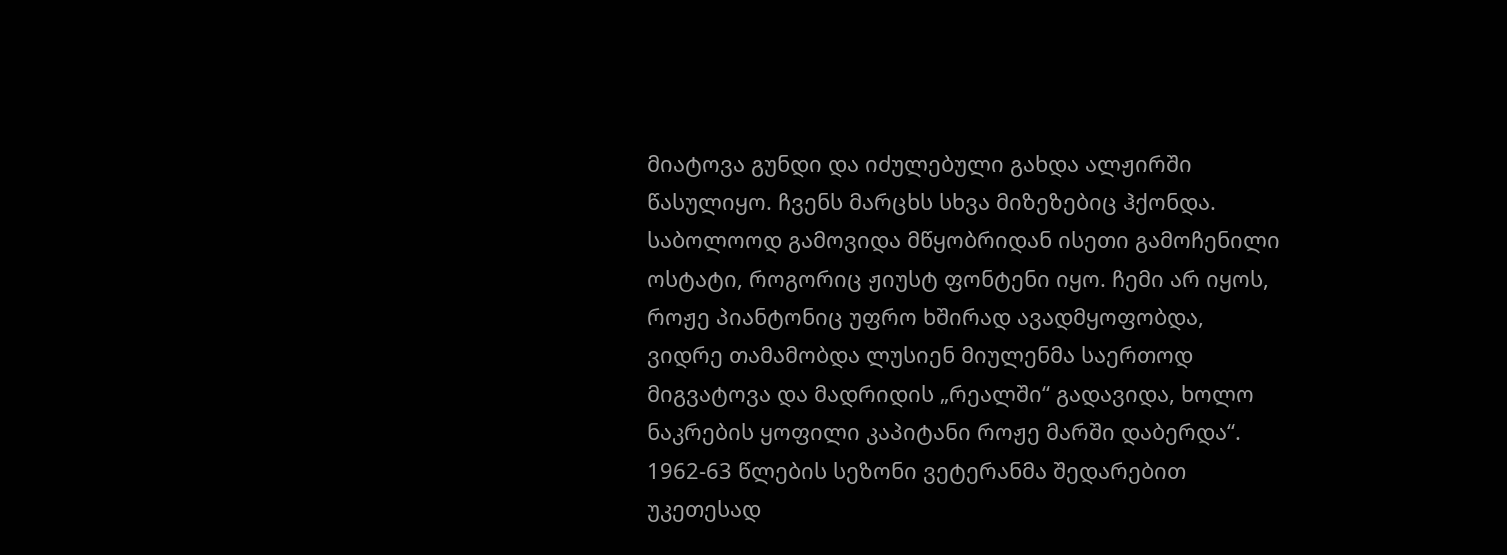მიატოვა გუნდი და იძულებული გახდა ალჟირში წასულიყო. ჩვენს მარცხს სხვა მიზეზებიც ჰქონდა. საბოლოოდ გამოვიდა მწყობრიდან ისეთი გამოჩენილი ოსტატი, როგორიც ჟიუსტ ფონტენი იყო. ჩემი არ იყოს, როჟე პიანტონიც უფრო ხშირად ავადმყოფობდა, ვიდრე თამამობდა ლუსიენ მიულენმა საერთოდ მიგვატოვა და მადრიდის „რეალში“ გადავიდა, ხოლო ნაკრების ყოფილი კაპიტანი როჟე მარში დაბერდა“.
1962-63 წლების სეზონი ვეტერანმა შედარებით უკეთესად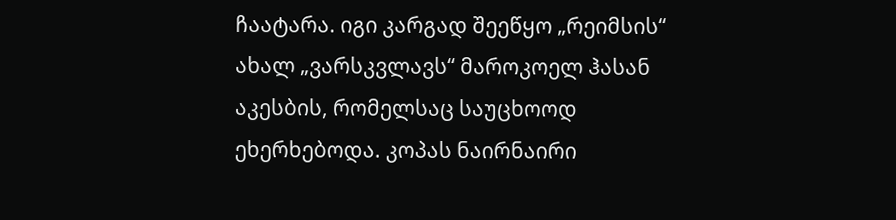ჩაატარა. იგი კარგად შეეწყო „რეიმსის“ ახალ „ვარსკვლავს“ მაროკოელ ჰასან აკესბის, რომელსაც საუცხოოდ ეხერხებოდა. კოპას ნაირნაირი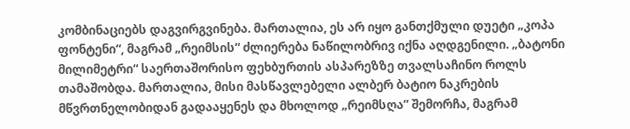კომბინაციებს დაგვირგვინება. მართალია, ეს არ იყო განთქმული დუეტი „კოპა ფონტენი“, მაგრამ „რეიმსის“ ძლიერება ნაწილობრივ იქნა აღდგენილი. „ბატონი მილიმეტრი“ საერთაშორისო ფეხბურთის ასპარეზზე თვალსაჩინო როლს თამაშობდა. მართალია, მისი მასწავლებელი ალბერ ბატიო ნაკრების მწვრთნელობიდან გადააყენეს და მხოლოდ „რეიმსღა” შემორჩა, მაგრამ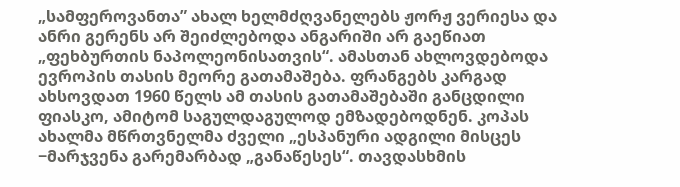„სამფეროვანთა” ახალ ხელმძღვანელებს ჟორჟ ვერიესა და ანრი გერენს არ შეიძლებოდა ანგარიში არ გაეწიათ „ფეხბურთის ნაპოლეონისათვის“. ამასთან ახლოვდებოდა ევროპის თასის მეორე გათამაშება. ფრანგებს კარგად ახსოვდათ 1960 წელს ამ თასის გათამაშებაში განცდილი ფიასკო, ამიტომ საგულდაგულოდ ემზადებოდნენ. კოპას ახალმა მწრთვნელმა ძველი „ესპანური ადგილი მისცეს −მარჯვენა გარემარბად „განაწესეს“. თავდასხმის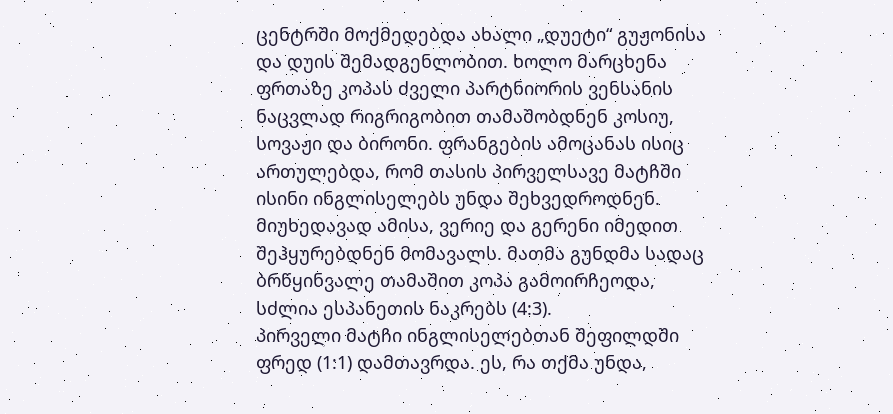ცენტრში მოქმედებდა ახალი „დუეტი“ გუჟონისა და დუის შემადგენლობით. ხოლო მარცხენა ფრთაზე კოპას ძველი პარტნიორის ვენსანის ნაცვლად რიგრიგობით თამაშობდნენ კოსიუ, სოვაჟი და ბირონი. ფრანგების ამოცანას ისიც ართულებდა, რომ თასის პირველსავე მატჩში ისინი ინგლისელებს უნდა შეხვედროდნენ. მიუხედავად ამისა, ვერიე და გერენი იმედით შეჰყურებდნენ მომავალს. მათმა გუნდმა სადაც ბრწყინვალე თამაშით კოპა გამოირჩეოდა, სძლია ესპანეთის ნაკრებს (4:3).
პირველი მატჩი ინგლისელებთან შეფილდში ფრედ (1:1) დამთავრდა. ეს, რა თქმა უნდა,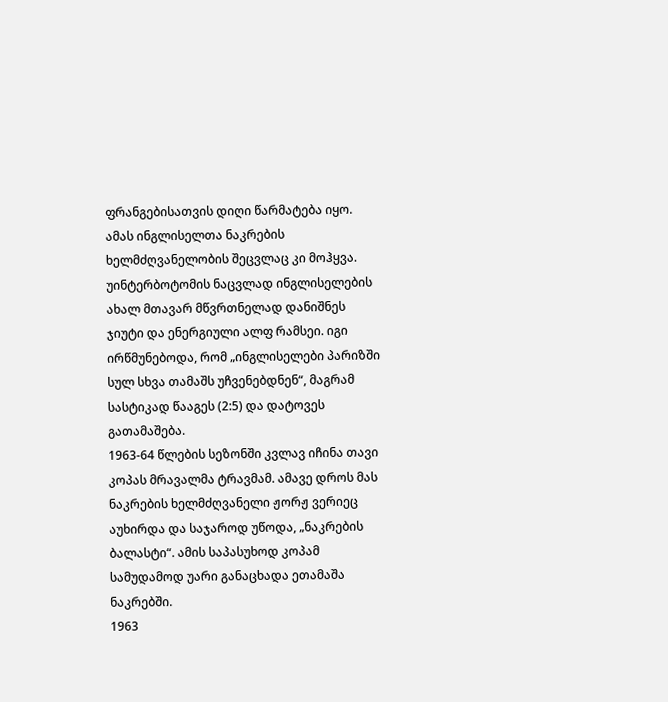ფრანგებისათვის დიღი წარმატება იყო. ამას ინგლისელთა ნაკრების ხელმძღვანელობის შეცვლაც კი მოჰყვა. უინტერბოტომის ნაცვლად ინგლისელების ახალ მთავარ მწვრთნელად დანიშნეს ჯიუტი და ენერგიული ალფ რამსეი. იგი ირწმუნებოდა, რომ „ინგლისელები პარიზში სულ სხვა თამაშს უჩვენებდნენ“, მაგრამ სასტიკად წააგეს (2:5) და დატოვეს გათამაშება.
1963-64 წლების სეზონში კვლავ იჩინა თავი კოპას მრავალმა ტრავმამ. ამავე დროს მას ნაკრების ხელმძღვანელი ჟორჟ ვერიეც აუხირდა და საჯაროდ უწოდა, „ნაკრების ბალასტი“. ამის საპასუხოდ კოპამ სამუდამოდ უარი განაცხადა ეთამაშა ნაკრებში.
1963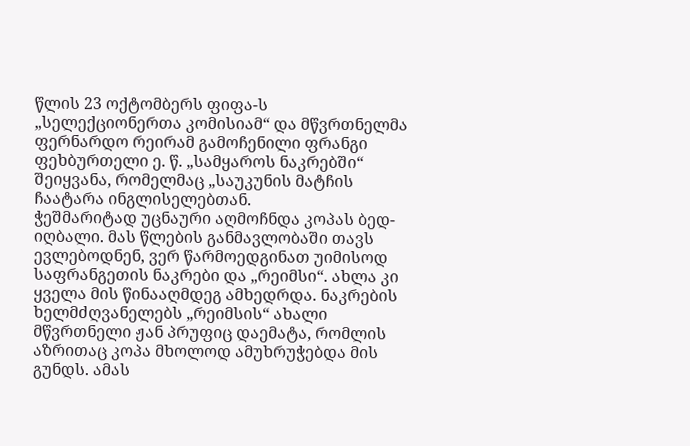წლის 23 ოქტომბერს ფიფა-ს „სელექციონერთა კომისიამ“ და მწვრთნელმა ფერნარდო რეირამ გამოჩენილი ფრანგი ფეხბურთელი ე. წ. „სამყაროს ნაკრებში“ შეიყვანა, რომელმაც „საუკუნის მატჩის ჩაატარა ინგლისელებთან.
ჭეშმარიტად უცნაური აღმოჩნდა კოპას ბედ-იღბალი. მას წლების განმავლობაში თავს ევლებოდნენ, ვერ წარმოედგინათ უიმისოდ საფრანგეთის ნაკრები და „რეიმსი“. ახლა კი ყველა მის წინააღმდეგ ამხედრდა. ნაკრების ხელმძღვანელებს „რეიმსის“ ახალი მწვრთნელი ჟან პრუფიც დაემატა, რომლის აზრითაც კოპა მხოლოდ ამუხრუჭებდა მის გუნდს. ამას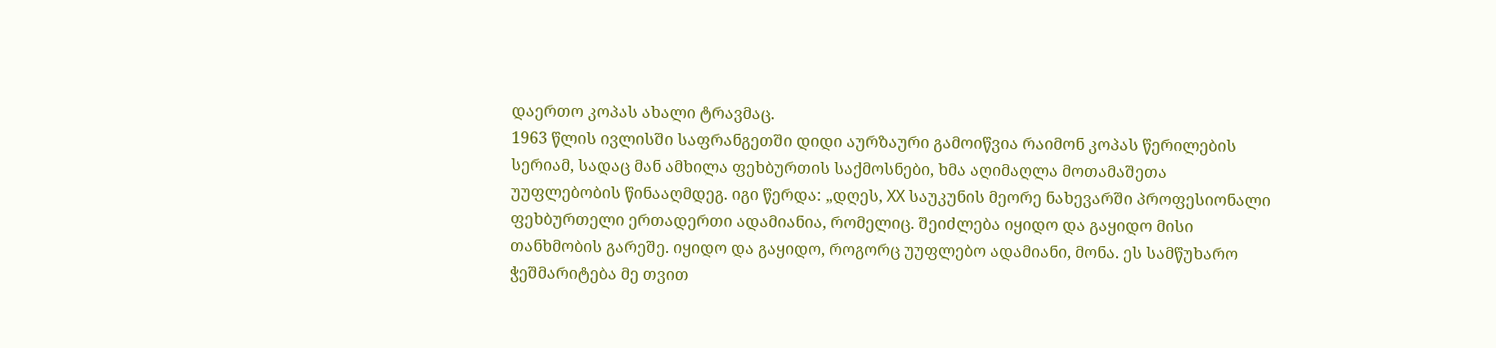დაერთო კოპას ახალი ტრავმაც.
1963 წლის ივლისში საფრანგეთში დიდი აურზაური გამოიწვია რაიმონ კოპას წერილების სერიამ, სადაც მან ამხილა ფეხბურთის საქმოსნები, ხმა აღიმაღლა მოთამაშეთა უუფლებობის წინააღმდეგ. იგი წერდა: „დღეს, XX საუკუნის მეორე ნახევარში პროფესიონალი ფეხბურთელი ერთადერთი ადამიანია, რომელიც. შეიძლება იყიდო და გაყიდო მისი თანხმობის გარეშე. იყიდო და გაყიდო, როგორც უუფლებო ადამიანი, მონა. ეს სამწუხარო ჭეშმარიტება მე თვით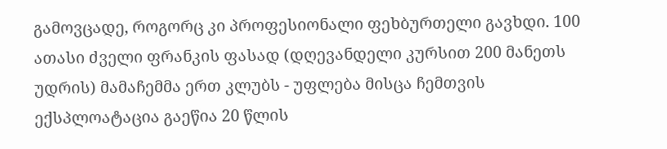გამოვცადე, როგორც კი პროფესიონალი ფეხბურთელი გავხდი. 100 ათასი ძველი ფრანკის ფასად (დღევანდელი კურსით 200 მანეთს უდრის) მამაჩემმა ერთ კლუბს - უფლება მისცა ჩემთვის ექსპლოატაცია გაეწია 20 წლის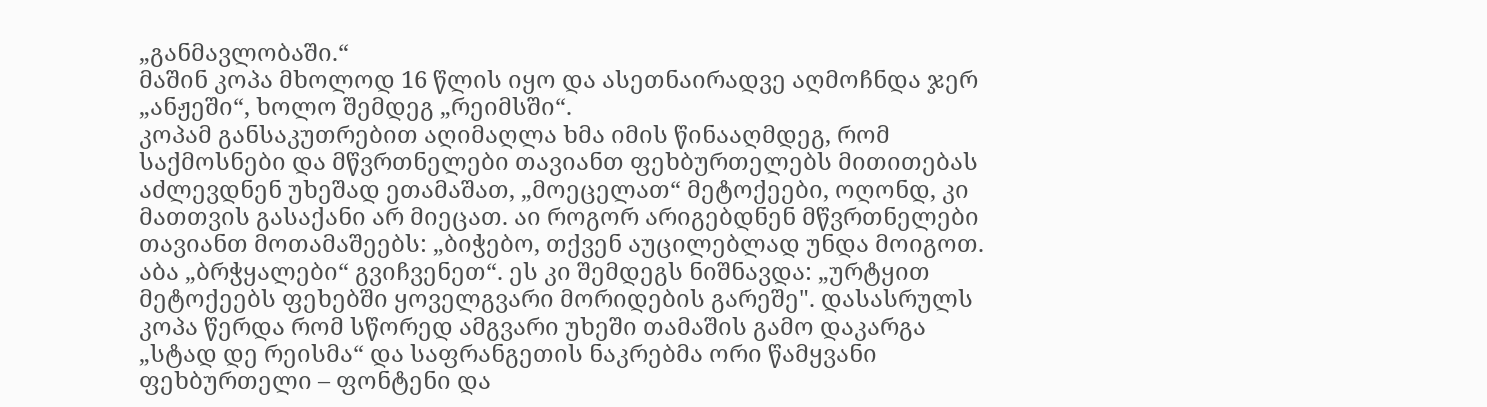„განმავლობაში.“
მაშინ კოპა მხოლოდ 16 წლის იყო და ასეთნაირადვე აღმოჩნდა ჯერ „ანჟეში“, ხოლო შემდეგ „რეიმსში“.
კოპამ განსაკუთრებით აღიმაღლა ხმა იმის წინააღმდეგ, რომ საქმოსნები და მწვრთნელები თავიანთ ფეხბურთელებს მითითებას აძლევდნენ უხეშად ეთამაშათ, „მოეცელათ“ მეტოქეები, ოღონდ, კი მათთვის გასაქანი არ მიეცათ. აი როგორ არიგებდნენ მწვრთნელები თავიანთ მოთამაშეებს: „ბიჭებო, თქვენ აუცილებლად უნდა მოიგოთ. აბა „ბრჭყალები“ გვიჩვენეთ“. ეს კი შემდეგს ნიშნავდა: „ურტყით მეტოქეებს ფეხებში ყოველგვარი მორიდების გარეშე". დასასრულს კოპა წერდა რომ სწორედ ამგვარი უხეში თამაშის გამო დაკარგა „სტად დე რეისმა“ და საფრანგეთის ნაკრებმა ორი წამყვანი ფეხბურთელი – ფონტენი და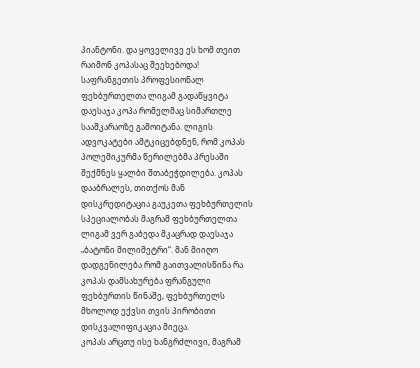პიანტონი. და ყოველივე ეს ხომ თეით რაიმონ კოპასაც შეეხებოდა!
საფრანგეთის პროფესიონალ ფეხბურთელთა ლიგამ გადაწყვიტა დაესაჯა კოპა რომელმაც სიმართლე სააშკარაოზე გამოიტანა. ლიგის ადვოკატები ამტკიცებდნენ, რომ კოპას პოლემიკურმა წერილებმა პრესაში შექმნეს ყალბი შთაბეჭდილება. კოპას დააბრალეს, თითქოს მან დისკრედიტაცია გაუკეთა ფეხბურთელის სპეციალობას მაგრამ ფეხბურთელთა ლიგამ ვერ გაბედა მკაცრად დაესაჯა „ბატონი მილიმეტრი“. მან მიიღო დადგენილება რომ გაითვალისწინა რა კოპას დამსახურება ფრანგული ფეხბურთის წინაშე, ფეხბურთელს მხოლოდ ექვსი თვის პირობითი დისკვალიფიკაცია მიეცა.
კოპას არცთუ ისე ხანგრძლივი, მაგრამ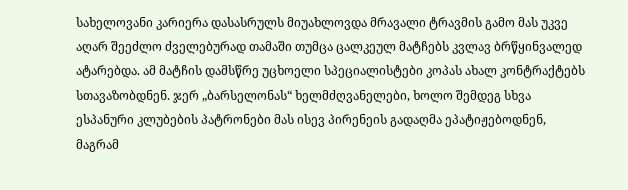სახელოვანი კარიერა დასასრულს მიუახლოვდა მრავალი ტრავმის გამო მას უკვე აღარ შეეძლო ძველებურად თამაში თუმცა ცალკეულ მატჩებს კვლავ ბრწყინვალედ ატარებდა. ამ მატჩის დამსწრე უცხოელი სპეციალისტები კოპას ახალ კონტრაქტებს სთავაზობდნენ. ჯერ „ბარსელონას“ ხელმძღვანელები, ხოლო შემდეგ სხვა ესპანური კლუბების პატრონები მას ისევ პირენეის გადაღმა ეპატიჟებოდნენ, მაგრამ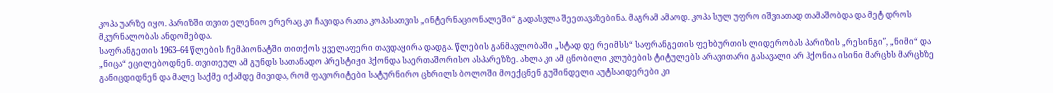კოპა უარზე იყო. პარიზში თვით ელენიო ერერაც კი ჩავიდა რათა კოპასათვის „ინტერნაციონალეში“ გადასვლა შეეთავაზებინა. მაგრამ ამაოდ. კოპა სულ უფრო იშვიათად თამაშობდა და მეტ დროს მკურნალობას ანდომებდა.
საფრანგეთის 1963–64 წლების ჩემპიონატში თითქოს ყველაფერი თავდაყირა დადგა. წლების განმავლობაში „სტად დე რეიმსს“ საფრანგეთის ფეხბურთის ლიდერობას პარიზის „რესინგი″, „ნიმი“ და „ნიცა“ ეცილებოდნენ. თვითეულ ამ გუნდს სათანადო პრესტიჟი ჰქონდა საერთაშორისო ასპარეზზე. ახლა კი ამ ცნობილი კლუბების ტიტულებს არავითარი გასავალი არ ჰქონია ისინი მარცხს მარცხზე განიცდიდნენ და მალე საქმე იქამდე მივიდა, რომ ფავორიტები სატურნირო ცხრილს ბოლოში მოექცნენ გუშინდელი აუტსაიდერები კი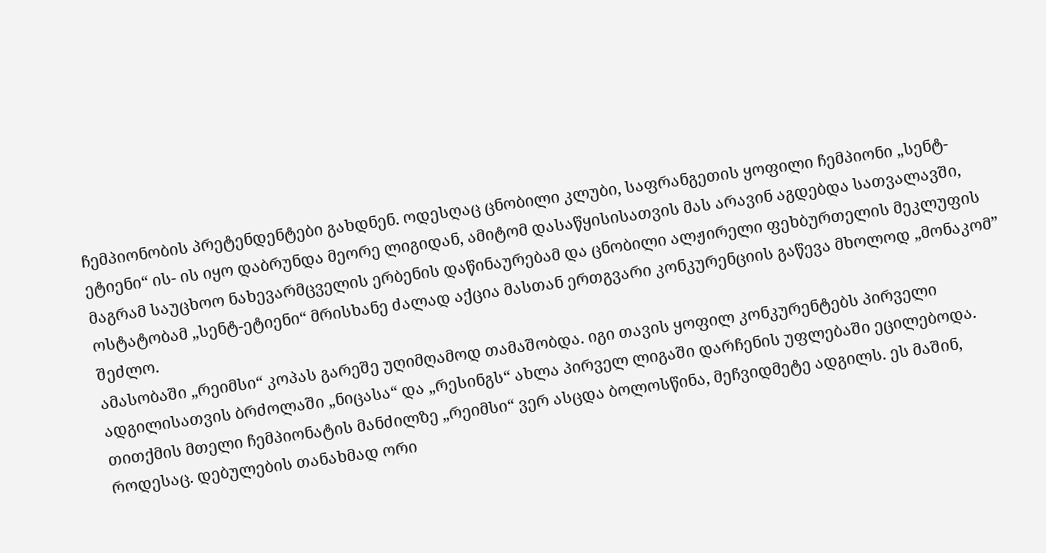ჩემპიონობის პრეტენდენტები გახდნენ. ოდესღაც ცნობილი კლუბი, საფრანგეთის ყოფილი ჩემპიონი „სენტ-ეტიენი“ ის- ის იყო დაბრუნდა მეორე ლიგიდან, ამიტომ დასაწყისისათვის მას არავინ აგდებდა სათვალავში, მაგრამ საუცხოო ნახევარმცველის ერბენის დაწინაურებამ და ცნობილი ალჟირელი ფეხბურთელის მეკლუფის ოსტატობამ „სენტ-ეტიენი“ მრისხანე ძალად აქცია მასთან ერთგვარი კონკურენციის გაწევა მხოლოდ „მონაკომ” შეძლო.
ამასობაში „რეიმსი“ კოპას გარეშე უღიმღამოდ თამაშობდა. იგი თავის ყოფილ კონკურენტებს პირველი ადგილისათვის ბრძოლაში „ნიცასა“ და „რესინგს“ ახლა პირველ ლიგაში დარჩენის უფლებაში ეცილებოდა. თითქმის მთელი ჩემპიონატის მანძილზე „რეიმსი“ ვერ ასცდა ბოლოსწინა, მეჩვიდმეტე ადგილს. ეს მაშინ, როდესაც. დებულების თანახმად ორი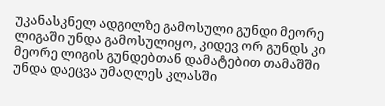უკანასკნელ ადგილზე გამოსული გუნდი მეორე ლიგაში უნდა გამოსულიყო, კიდევ ორ გუნდს კი მეორე ლიგის გუნდებთან დამატებით თამაშში უნდა დაეცვა უმაღლეს კლასში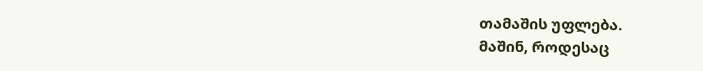თამაშის უფლება.
მაშინ, როდესაც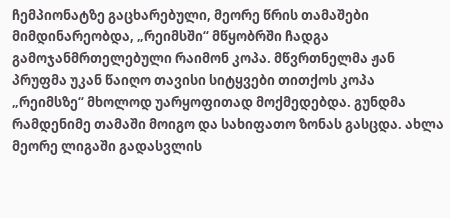ჩემპიონატზე გაცხარებული, მეორე წრის თამაშები მიმდინარეობდა, „რეიმსში“ მწყობრში ჩადგა გამოჯანმრთელებული რაიმონ კოპა. მწვრთნელმა ჟან პრუფმა უკან წაიღო თავისი სიტყვები თითქოს კოპა „რეიმსზე“ მხოლოდ უარყოფითად მოქმედებდა. გუნდმა რამდენიმე თამაში მოიგო და სახიფათო ზონას გასცდა. ახლა მეორე ლიგაში გადასვლის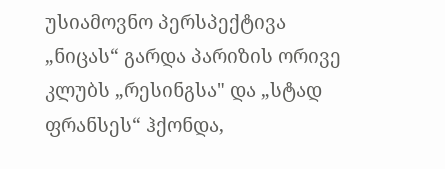უსიამოვნო პერსპექტივა „ნიცას“ გარდა პარიზის ორივე კლუბს „რესინგსა" და „სტად ფრანსეს“ ჰქონდა,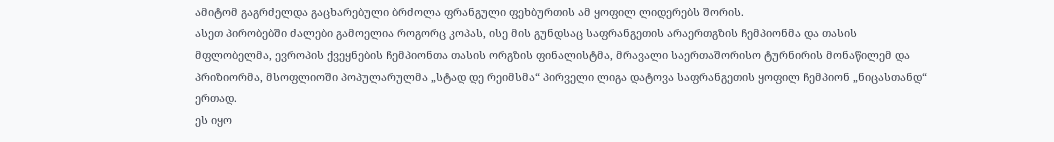ამიტომ გაგრძელდა გაცხარებული ბრძოლა ფრანგული ფეხბურთის ამ ყოფილ ლიდერებს შორის.
ასეთ პირობებში ძალები გამოელია როგორც კოპას, ისე მის გუნდსაც საფრანგეთის არაერთგზის ჩემპიონმა და თასის მფლობელმა, ევროპის ქვეყნების ჩემპიონთა თასის ორგზის ფინალისტმა, მრავალი საერთაშორისო ტურნირის მონაწილემ და პრიზიორმა, მსოფლიოში პოპულარულმა „სტად დე რეიმსმა“ პირველი ლიგა დატოვა საფრანგეთის ყოფილ ჩემპიონ „ნიცასთანდ“ ერთად.
ეს იყო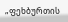„ფეხბურთის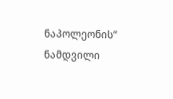ნაპოლეონის“ ნამდვილი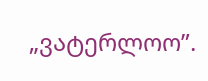„ვატერლოო”.